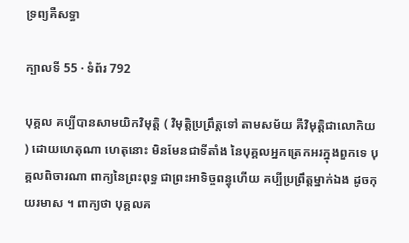ទ្រព្យគឺសទ្ធា

ក្បាលទី 55 · ទំព័រ 792

បុគ្គល គប្បីបានសាមយិកវិមុត្តិ ( វិមុត្តិប្រព្រឹត្តទៅ តាមសម័យ គឺវិមុត្តិជាលោកិយ ) ដោយហេតុណា ហេតុនោះ មិនមែនជាទីតាំង នៃបុគ្គលអ្នកត្រេកអរក្នុងពួកទេ បុគ្គលពិចារណា ពាក្យនៃព្រះពុទ្ធ ជាព្រះអាទិច្ចពន្ធុហើយ គប្បីប្រព្រឹត្តម្នាក់ឯង ដូចកុយរមាស ។ ពាក្យថា បុគ្គលគ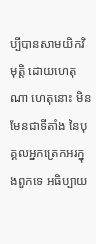ប្បីបានសាមយិកវិមុត្តិ ដោយហេតុណា ហេតុនោះ មិនមែនជាទីតាំង នៃបុគ្គលអ្នកត្រេកអរក្នុងពួកទេ អធិប្បាយ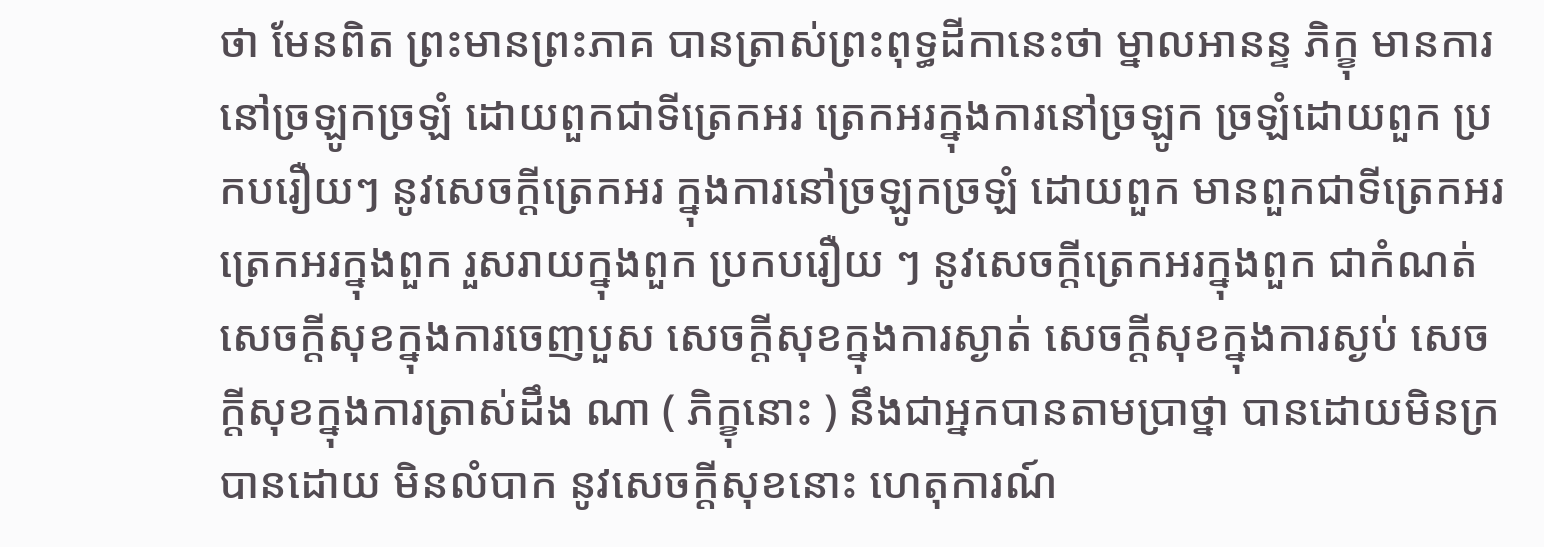ថា មែនពិត ព្រះមានព្រះភាគ បានត្រាស់ព្រះពុទ្ធដីកានេះថា ម្នាលអានន្ទ ភិក្ខុ មានការនៅច្រឡូកច្រឡំ ដោយពួកជាទីត្រេកអរ ត្រេកអរក្នុងការនៅច្រឡូក ច្រឡំដោយពួក ប្រកបរឿយៗ នូវសេចក្តីត្រេកអរ ក្នុងការនៅច្រឡូកច្រឡំ ដោយពួក មានពួកជាទីត្រេកអរ ត្រេកអរក្នុងពួក រួសរាយក្នុងពួក ប្រកបរឿយ ៗ នូវសេចក្តីត្រេកអរក្នុងពួក ជាកំណត់ សេចក្តីសុខក្នុងការចេញបួស សេចក្តីសុខក្នុងការស្ងាត់ សេចក្តីសុខក្នុងការស្ងប់ សេចក្តីសុខក្នុងការត្រាស់ដឹង ណា ( ភិក្ខុនោះ ) នឹងជាអ្នកបានតាមប្រាថ្នា បានដោយមិនក្រ បានដោយ មិនលំបាក នូវសេចក្តីសុខនោះ ហេតុការណ៍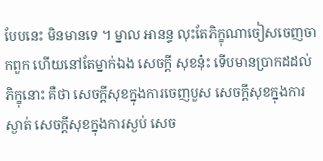បែបនេះ មិនមានទេ ។ ម្នាល អានន្ទ លុះតែភិក្ខុណាចៀសចេញចាកពួក ហើយនៅតែម្នាក់ឯង សេចក្តី សុខនុ៎ះ ទើបមានប្រាកដដល់ភិក្ខុនោះ គឺថា សេចក្តីសុខក្នុងការចេញបួស សេចក្តីសុខក្នុងការស្ងាត់ សេចក្តីសុខក្នុងការស្ងប់ សេច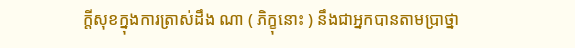ក្តីសុខក្នុងការត្រាស់ដឹង ណា ( ភិក្ខុនោះ ) នឹងជាអ្នកបានតាមប្រាថ្នា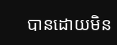បានដោយមិន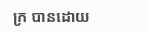ក្រ បានដោយ